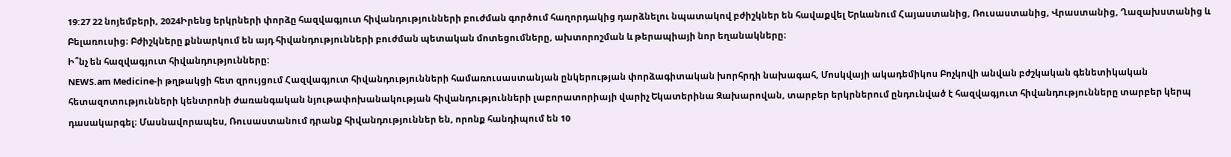19:27 22 նոյեմբերի, 2024Իրենց երկրների փորձը հազվագյուտ հիվանդությունների բուժման գործում հաղորդակից դարձնելու նպատակով բժիշկներ են հավաքվել Երևանում Հայաստանից, Ռուսաստանից, Վրաստանից, Ղազախստանից և Բելառուսից։ Բժիշկները քննարկում են այդ հիվանդությունների բուժման պետական մոտեցումները, ախտորոշման և թերապիայի նոր եղանակները։
Ի՞նչ են հազվագյուտ հիվանդությունները:
NEWS.am Medicine-ի թղթակցի հետ զրույցում Հազվագյուտ հիվանդությունների համառուսաստանյան ընկերության փորձագիտական խորհրդի նախագահ, Մոսկվայի ակադեմիկոս Բոչկովի անվան բժշկական գենետիկական հետազոտությունների կենտրոնի ժառանգական նյութափոխանակության հիվանդությունների լաբորատորիայի վարիչ Եկատերինա Զախարովան, տարբեր երկրներում ընդունված է հազվագյուտ հիվանդությունները տարբեր կերպ դասակարգել։ Մասնավորապես, Ռուսաստանում դրանք հիվանդություններ են, որոնք հանդիպում են 10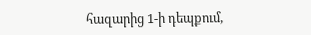հազարից 1-ի դեպքում,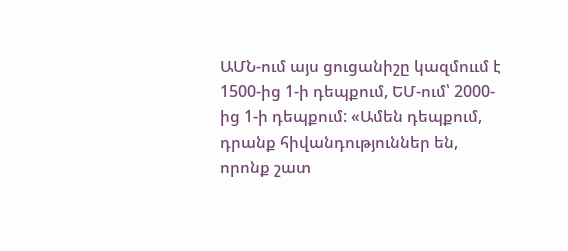ԱՄՆ-ում այս ցուցանիշը կազմոււմ է 1500-ից 1-ի դեպքում, ԵՄ-ում՝ 2000-ից 1-ի դեպքում: «Ամեն դեպքում, դրանք հիվանդություններ են, որոնք շատ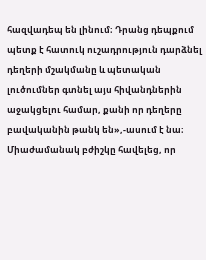հազվադեպ են լինում։ Դրանց դեպքում պետք է հատուկ ուշադրություն դարձնել դեղերի մշակմանը և պետական լուծումներ գտնել այս հիվանդներին աջակցելու համար, քանի որ դեղերը բավականին թանկ են»,-ասում է նա։
Միաժամանակ բժիշկը հավելեց, որ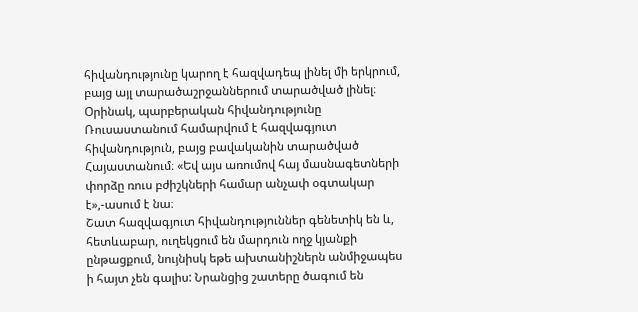հիվանդությունը կարող է հազվադեպ լինել մի երկրում, բայց այլ տարածաշրջաններում տարածված լինել։ Օրինակ, պարբերական հիվանդությունը Ռուսաստանում համարվում է հազվագյուտ հիվանդություն, բայց բավականին տարածված Հայաստանում։ «Եվ այս առումով հայ մասնագետների փորձը ռուս բժիշկների համար անչափ օգտակար է»,-ասում է նա։
Շատ հազվագյուտ հիվանդություններ գենետիկ են և, հետևաբար, ուղեկցում են մարդուն ողջ կյանքի ընթացքում, նույնիսկ եթե ախտանիշներն անմիջապես ի հայտ չեն գալիս: Նրանցից շատերը ծագում են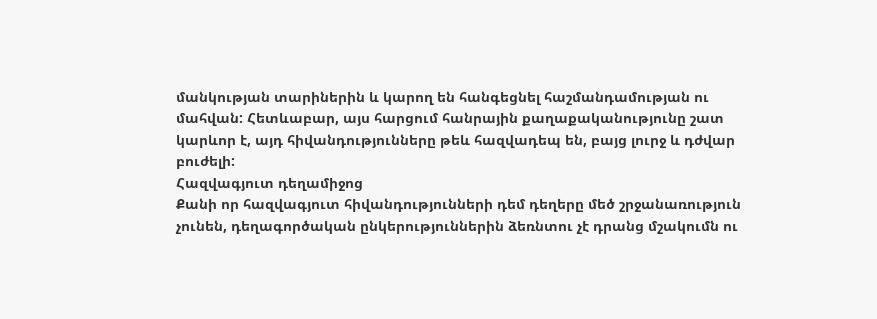մանկության տարիներին և կարող են հանգեցնել հաշմանդամության ու մահվան: Հետևաբար, այս հարցում հանրային քաղաքականությունը շատ կարևոր է, այդ հիվանդությունները թեև հազվադեպ են, բայց լուրջ և դժվար բուժելի:
Հազվագյուտ դեղամիջոց
Քանի որ հազվագյուտ հիվանդությունների դեմ դեղերը մեծ շրջանառություն չունեն, դեղագործական ընկերություններին ձեռնտու չէ դրանց մշակումն ու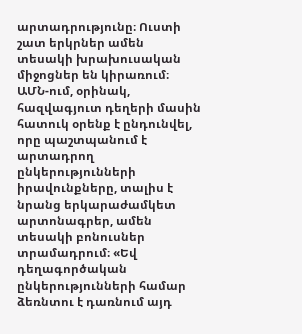արտադրությունը։ Ուստի շատ երկրներ ամեն տեսակի խրախուսական միջոցներ են կիրառում։ ԱՄՆ-ում, օրինակ, հազվագյուտ դեղերի մասին հատուկ օրենք է ընդունվել, որը պաշտպանում է արտադրող ընկերությունների իրավունքները, տալիս է նրանց երկարաժամկետ արտոնագրեր, ամեն տեսակի բոնուսներ տրամադրում։ «Եվ դեղագործական ընկերությունների համար ձեռնտու է դառնում այդ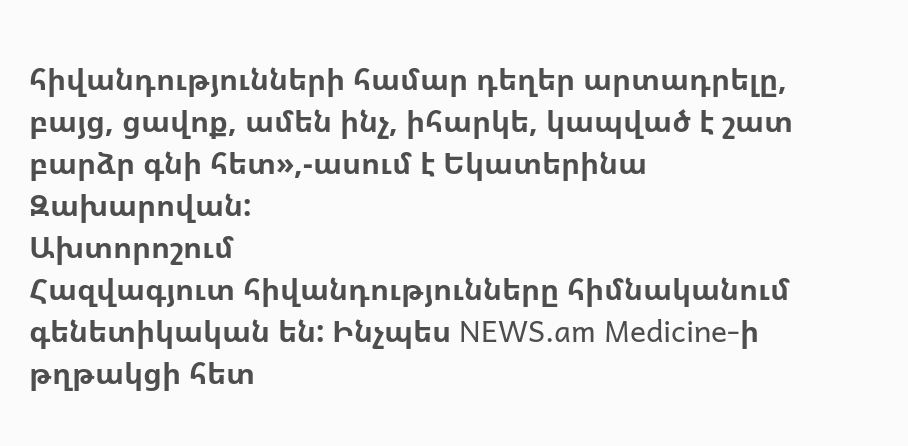հիվանդությունների համար դեղեր արտադրելը, բայց, ցավոք, ամեն ինչ, իհարկե, կապված է շատ բարձր գնի հետ»,-ասում է Եկատերինա Զախարովան:
Ախտորոշում
Հազվագյուտ հիվանդությունները հիմնականում գենետիկական են: Ինչպես NEWS.am Medicine-ի թղթակցի հետ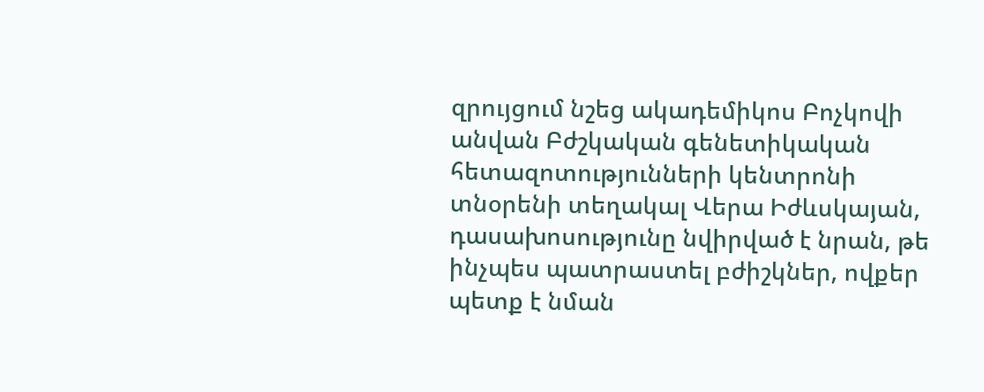զրույցում նշեց ակադեմիկոս Բոչկովի անվան Բժշկական գենետիկական հետազոտությունների կենտրոնի տնօրենի տեղակալ Վերա Իժևսկայան, դասախոսությունը նվիրված է նրան, թե ինչպես պատրաստել բժիշկներ, ովքեր պետք է նման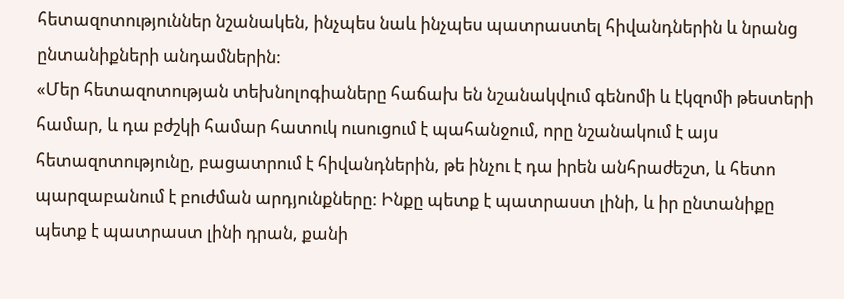հետազոտություններ նշանակեն, ինչպես նաև ինչպես պատրաստել հիվանդներին և նրանց ընտանիքների անդամներին:
«Մեր հետազոտության տեխնոլոգիաները հաճախ են նշանակվում գենոմի և էկզոմի թեստերի համար, և դա բժշկի համար հատուկ ուսուցում է պահանջում, որը նշանակում է այս հետազոտությունը, բացատրում է հիվանդներին, թե ինչու է դա իրեն անհրաժեշտ, և հետո պարզաբանում է բուժման արդյունքները: Ինքը պետք է պատրաստ լինի, և իր ընտանիքը պետք է պատրաստ լինի դրան, քանի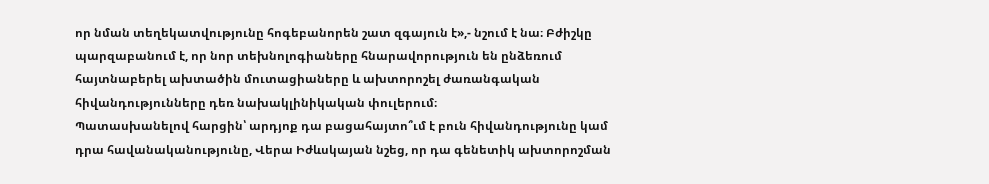որ նման տեղեկատվությունը հոգեբանորեն շատ զգայուն է»,- նշում է նա։ Բժիշկը պարզաբանում է, որ նոր տեխնոլոգիաները հնարավորություն են ընձեռում հայտնաբերել ախտածին մուտացիաները և ախտորոշել ժառանգական հիվանդությունները դեռ նախակլինիկական փուլերում։
Պատասխանելով հարցին՝ արդյոք դա բացահայտո՞ւմ է բուն հիվանդությունը կամ դրա հավանականությունը, Վերա Իժևսկայան նշեց, որ դա գենետիկ ախտորոշման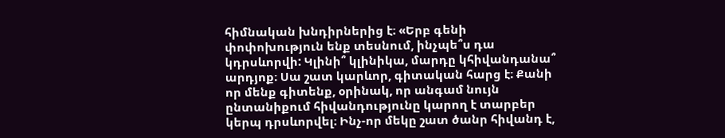հիմնական խնդիրներից է։ «Երբ գենի փոփոխություն ենք տեսնում, ինչպե՞ս դա կդրսևորվի: Կլինի՞ կլինիկա, մարդը կհիվանդանա՞ արդյոք։ Սա շատ կարևոր, գիտական հարց է։ Քանի որ մենք գիտենք, օրինակ, որ անգամ նույն ընտանիքում հիվանդությունը կարող է տարբեր կերպ դրսևորվել։ Ինչ-որ մեկը շատ ծանր հիվանդ է,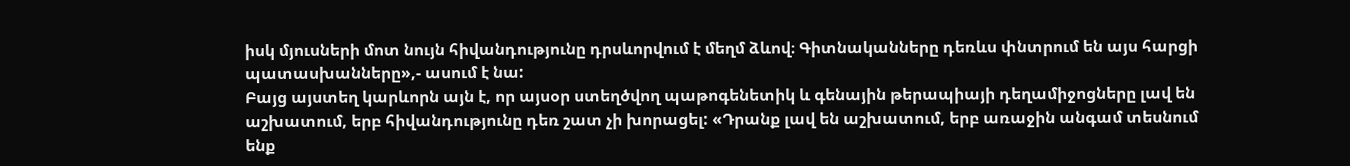իսկ մյուսների մոտ նույն հիվանդությունը դրսևորվում է մեղմ ձևով։ Գիտնականները դեռևս փնտրում են այս հարցի պատասխանները»,- ասում է նա:
Բայց այստեղ կարևորն այն է, որ այսօր ստեղծվող պաթոգենետիկ և գենային թերապիայի դեղամիջոցները լավ են աշխատում, երբ հիվանդությունը դեռ շատ չի խորացել: «Դրանք լավ են աշխատում, երբ առաջին անգամ տեսնում ենք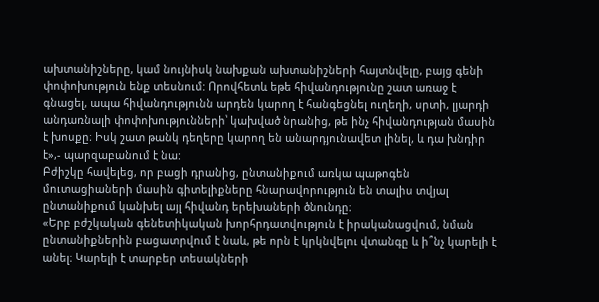ախտանիշները, կամ նույնիսկ նախքան ախտանիշների հայտնվելը, բայց գենի փոփոխություն ենք տեսնում: Որովհետև եթե հիվանդությունը շատ առաջ է գնացել, ապա հիվանդությունն արդեն կարող է հանգեցնել ուղեղի, սրտի, լյարդի անդառնալի փոփոխությունների՝ կախված նրանից, թե ինչ հիվանդության մասին է խոսքը։ Իսկ շատ թանկ դեղերը կարող են անարդյունավետ լինել, և դա խնդիր է»,- պարզաբանում է նա:
Բժիշկը հավելեց, որ բացի դրանից, ընտանիքում առկա պաթոգեն մուտացիաների մասին գիտելիքները հնարավորություն են տալիս տվյալ ընտանիքում կանխել այլ հիվանդ երեխաների ծնունդը։
«Երբ բժշկական գենետիկական խորհրդատվություն է իրականացվում, նման ընտանիքներին բացատրվում է նաև, թե որն է կրկնվելու վտանգը և ի՞նչ կարելի է անել։ Կարելի է տարբեր տեսակների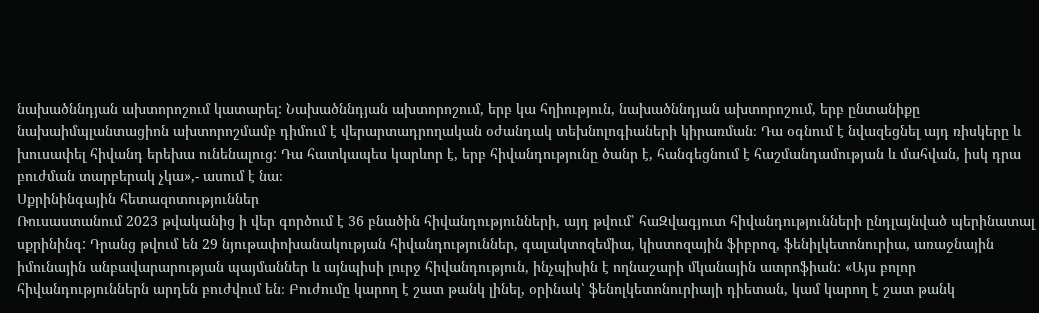նախածննդյան ախտորոշում կատարել: Նախածննդյան ախտորոշում, երբ կա հղիություն, նախածննդյան ախտորոշում, երբ ընտանիքը նախաիմպլանտացիոն ախտորոշմամբ դիմում է վերարտադրողական օժանդակ տեխնոլոգիաների կիրառման։ Դա օգնում է նվազեցնել այդ ռիսկերը և խուսափել հիվանդ երեխա ունենալուց: Դա հատկապես կարևոր է, երբ հիվանդությունը ծանր է, հանգեցնում է հաշմանդամության և մահվան, իսկ դրա բուժման տարբերակ չկա»,- ասում է նա։
Սքրինինգային հետազոտություններ
Ռուսաստանում 2023 թվականից ի վեր գործում է 36 բնածին հիվանդությունների, այդ թվում՝ հաԶվագյուտ հիվանդությունների ընդլայնված պերինատալ սքրինինգ: Դրանց թվում են 29 նյութափոխանակության հիվանդություններ, գալակտոզեմիա, կիստոզային ֆիբրոզ, ֆենիլկետոնուրիա, առաջնային իմունային անբավարարության պայմաններ և այնպիսի լուրջ հիվանդություն, ինչպիսին է ողնաշարի մկանային ատրոֆիան: «Այս բոլոր հիվանդություններն արդեն բուժվում են։ Բուժումը կարող է շատ թանկ լինել, օրինակ՝ ֆենոլկետոնուրիայի դիետան, կամ կարող է շատ թանկ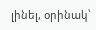լինել, օրինակ՝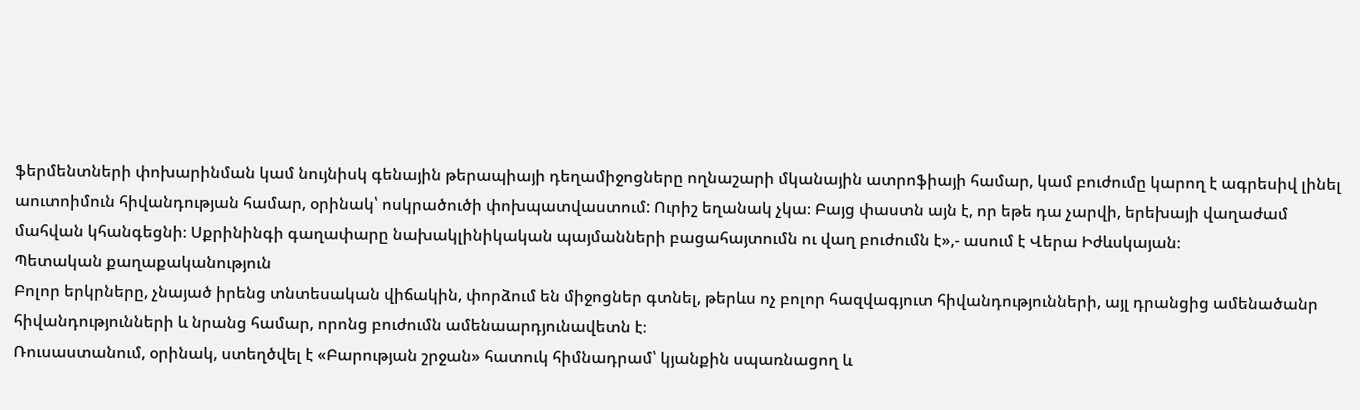ֆերմենտների փոխարինման կամ նույնիսկ գենային թերապիայի դեղամիջոցները ողնաշարի մկանային ատրոֆիայի համար, կամ բուժումը կարող է ագրեսիվ լինել աուտոիմուն հիվանդության համար, օրինակ՝ ոսկրածուծի փոխպատվաստում: Ուրիշ եղանակ չկա։ Բայց փաստն այն է, որ եթե դա չարվի, երեխայի վաղաժամ մահվան կհանգեցնի։ Սքրինինգի գաղափարը նախակլինիկական պայմանների բացահայտումն ու վաղ բուժումն է»,- ասում է Վերա Իժևսկայան։
Պետական քաղաքականություն
Բոլոր երկրները, չնայած իրենց տնտեսական վիճակին, փորձում են միջոցներ գտնել, թերևս ոչ բոլոր հազվագյուտ հիվանդությունների, այլ դրանցից ամենածանր հիվանդությունների և նրանց համար, որոնց բուժումն ամենաարդյունավետն է։
Ռուսաստանում, օրինակ, ստեղծվել է «Բարության շրջան» հատուկ հիմնադրամ՝ կյանքին սպառնացող և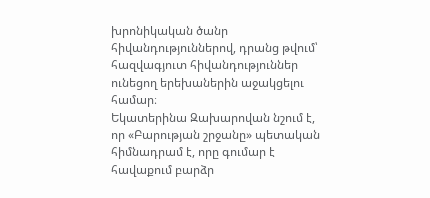խրոնիկական ծանր հիվանդություններով, դրանց թվում՝ հազվագյուտ հիվանդություններ ունեցող երեխաներին աջակցելու համար։
Եկատերինա Զախարովան նշում է, որ «Բարության շրջանը» պետական հիմնադրամ է, որը գումար է հավաքում բարձր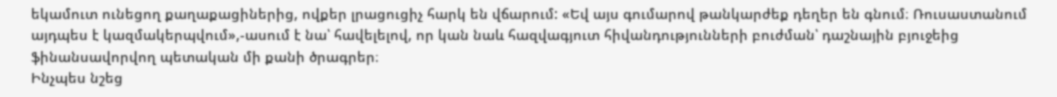եկամուտ ունեցող քաղաքացիներից, ովքեր լրացուցիչ հարկ են վճարում: «Եվ այս գումարով թանկարժեք դեղեր են գնում։ Ռուսաստանում այդպես է կազմակերպվում»,-ասում է նա՝ հավելելով, որ կան նաև հազվագյուտ հիվանդությունների բուժման՝ դաշնային բյուջեից ֆինանսավորվող պետական մի քանի ծրագրեր։
Ինչպես նշեց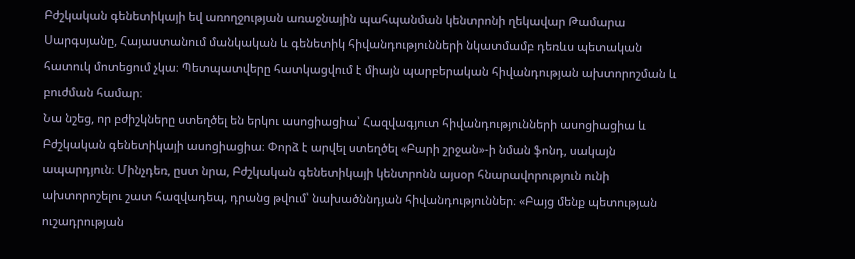Բժշկական գենետիկայի եվ առողջության առաջնային պահպանման կենտրոնի ղեկավար Թամարա Սարգսյանը, Հայաստանում մանկական և գենետիկ հիվանդությունների նկատմամբ դեռևս պետական հատուկ մոտեցում չկա։ Պետպատվերը հատկացվում է միայն պարբերական հիվանդության ախտորոշման և բուժման համար։
Նա նշեց, որ բժիշկները ստեղծել են երկու ասոցիացիա՝ Հազվագյուտ հիվանդությունների ասոցիացիա և Բժշկական գենետիկայի ասոցիացիա։ Փորձ է արվել ստեղծել «Բարի շրջան»-ի նման ֆոնդ, սակայն ապարդյուն։ Մինչդեռ, ըստ նրա, Բժշկական գենետիկայի կենտրոնն այսօր հնարավորություն ունի ախտորոշելու շատ հազվադեպ, դրանց թվում՝ նախածննդյան հիվանդություններ։ «Բայց մենք պետության ուշադրության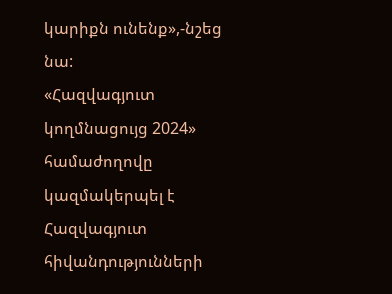կարիքն ունենք»,-նշեց նա:
«Հազվագյուտ կողմնացույց 2024» համաժողովը կազմակերպել է Հազվագյուտ հիվանդությունների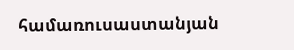համառուսաստանյան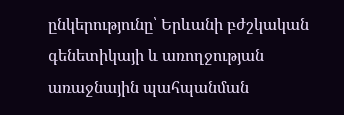ընկերությունը՝ Երևանի բժշկական գենետիկայի և առողջության առաջնային պահպանման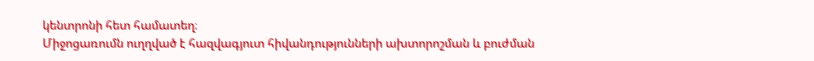կենտրոնի հետ համատեղ։
Միջոցառումն ուղղված է հազվագյուտ հիվանդությունների ախտորոշման և բուժման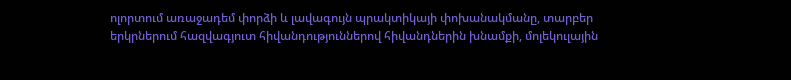ոլորտում առաջադեմ փորձի և լավագույն պրակտիկայի փոխանակմանը, տարբեր երկրներում հազվագյուտ հիվանդություններով հիվանդներին խնամքի, մոլեկուլային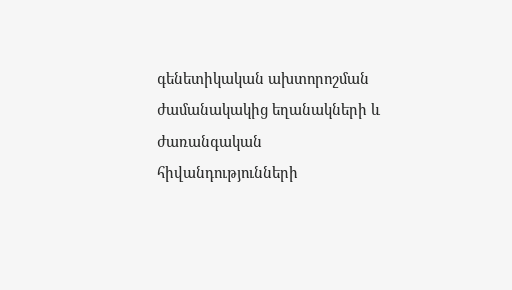գենետիկական ախտորոշման ժամանակակից եղանակների և ժառանգական հիվանդությունների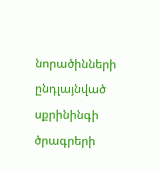նորածինների ընդլայնված սքրինինգի ծրագրերի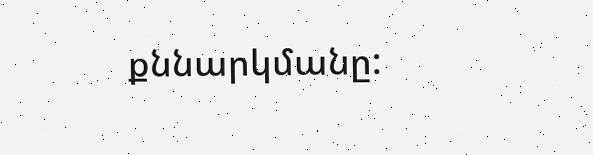քննարկմանը: